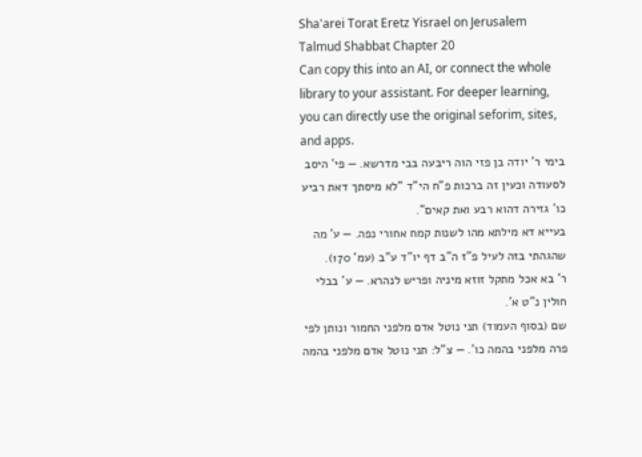Sha'arei Torat Eretz Yisrael on Jerusalem Talmud Shabbat Chapter 20
Can copy this into an AI, or connect the whole library to your assistant. For deeper learning, you can directly use the original seforim, sites, and apps.
בימי ר' יודה בן פזי הוה ריבעה בבי מדרשא. — פי' היסב לסעודה וכעין זה ברכות פ"ח הי"ד "לא מיסתך דאת רביע כו' גזירה דהוא רבע ואת קאים".
בעייא דא מילתא מהו לשנות קמח אחורי נפה. — ע' מה שהגהתי בזה לעיל פ"ז ה"ב דף יו"ד ע"ב (עמ' 170).
ר' בא אכל מתקל זוזא מיניה ופריש לנהרא. — ע' בבלי חולין נ"ט א'.
שם (בסוף העמוד) תני נוטל אדם מלפני החמור ונותן לפי פרה מלפני בהמה כו'. — צ"ל: תני נוטל אדם מלפני בהמה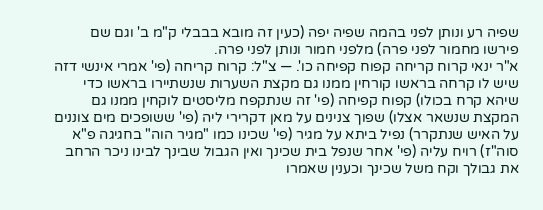שפיה רע ונותן לפני בהמה שפיה יפה (כעין זה מובא בבבלי ק"מ ב' וגם שם פירשו מחמור לפני פרה) מלפני חמור ונותן לפני פרה.
א"ר ינאי קרוח קריחה קפוח קפיחה כו'. — צ"ל: קרוח קריחה (פי' אמרי אינשי דזה שיש לו קרחה בראשו קורחין ממנו גם מקצת השערות שנשתיירו בראשו כדי שיהא קרח בכולו) קפוח קפיחה (פי' זה שנתקפח מליסטים לוקחין ממנו גם המקצת שנשאר אצלו) שפוך צנינים על מאן דקרירי ליה (פי' ששופכים מים צוננים על האיש שנתקרר) נפיל ביתא על מגיר (פי' שכינו כמו "מגיר הוה" בחגיגה פ"א סוה"ז) רויח עליה (פי' אחר שנפל בית שכינך ואין הגבול שבינך לבינו ניכר הרחב את גבולך וקח משל שכינך וכענין שאמרו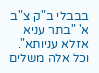בבבלי ב"ק צ"ב א' "בתר עניא אזלא עניותא". וכל אלה משלים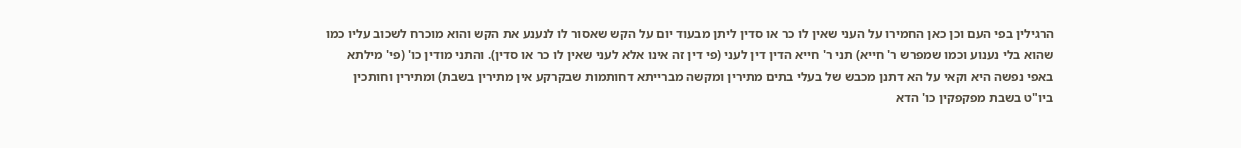הרגילין בפי העם וכן כאן החמירו על העני שאין לו כר או סדין ליתן מבעוד יום על הקש שאסור לו לנענע את הקש והוא מוכרח לשכוב עליו כמו שהוא בלי נענוע וכמו שמפרש ר' חייא) תני ר' חייא הדין דין לעני (פי דין זה אינו אלא לעני שאין לו כר או סדין). והתני מודין כו' (פי' מילתא באפי נפשה היא וקאי על הא דתנן מכבש של בעלי בתים מתירין ומקשה מברייתא דחותמות שבקרקע אין מתירין בשבת) ומתירין וחותכין ביו"ט בשבת מפקפקין כו' הדא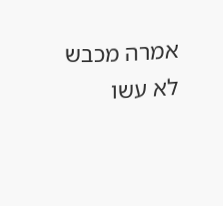אמרה מכבש לא עשו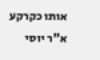אותו כקרקע א"ר יוסי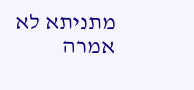מתניתא לא אמרה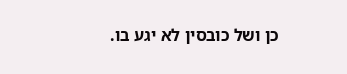כן ושל כובסין לא יגע בו.